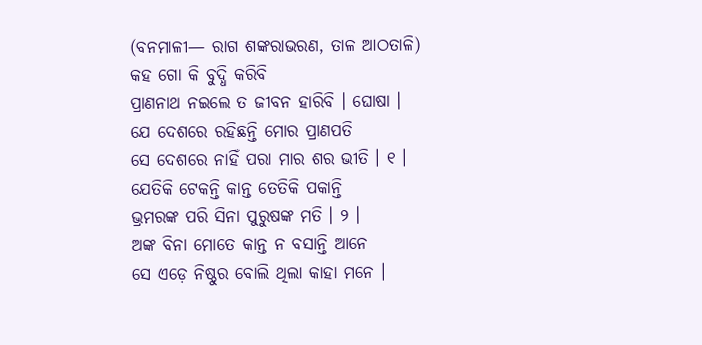(ବନମାଳୀ— ରାଗ ଶଙ୍କରାଭରଣ, ତାଳ ଆଠତାଳି)
କହ ଗୋ କି ବୁଦ୍ଧି କରିବି
ପ୍ରାଣନାଥ ନଇଲେ ତ ଜୀବନ ହାରିବି । ଘୋଷା ।
ଯେ ଦେଶରେ ରହିଛନ୍ତି ମୋର ପ୍ରାଣପତି
ସେ ଦେଶରେ ନାହିଁ ପରା ମାର ଶର ଭୀତି । ୧ ।
ଯେତିକି ଟେକନ୍ତି କାନ୍ତ ତେତିକି ପକାନ୍ତି
ଭ୍ରମରଙ୍କ ପରି ସିନା ପୁରୁଷଙ୍କ ମତି । ୨ ।
ଅଙ୍କ ବିନା ମୋତେ କାନ୍ତ ନ ବସାନ୍ତି ଆନେ
ସେ ଏଡ଼େ ନିଷ୍ଠୁର ବୋଲି ଥିଲା କାହା ମନେ ।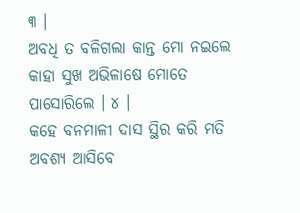୩ ।
ଅବଧି ତ ବଳିଗଲା କାନ୍ତ ମୋ ନଇଲେ
କାହା ସୁଖ ଅଭିଳାଷେ ମୋତେ ପାସୋରିଲେ । ୪ ।
କହେ ବନମାଳୀ ଦାସ ସ୍ଥିର କରି ମତି
ଅବଶ୍ୟ ଆସିବେ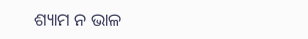ଶ୍ୟାମ ନ ଭାଳ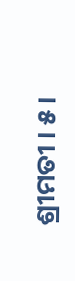ଶ୍ରୀମତୀ । ୫ ।